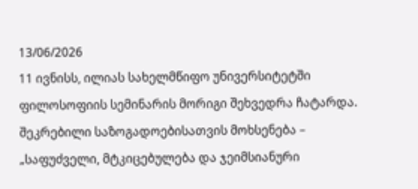13/06/2026
11 ივნისს, ილიას სახელმწიფო უნივერსიტეტში ფილოსოფიის სემინარის მორიგი შეხვედრა ჩატარდა. შეკრებილი საზოგადოებისათვის მოხსენება – „საფუძველი, მტკიცებულება და ჯეიმსიანური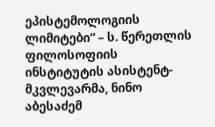ეპისტემოლოგიის ლიმიტები“ – ს. წერეთლის ფილოსოფიის ინსტიტუტის ასისტენტ-მკვლევარმა, ნინო აბესაძემ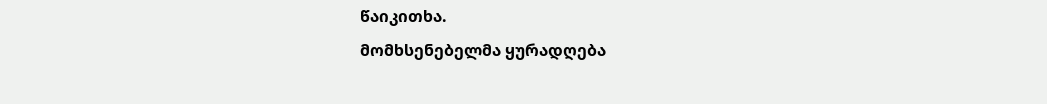წაიკითხა.
მომხსენებელმა ყურადღება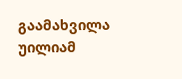გაამახვილა უილიამ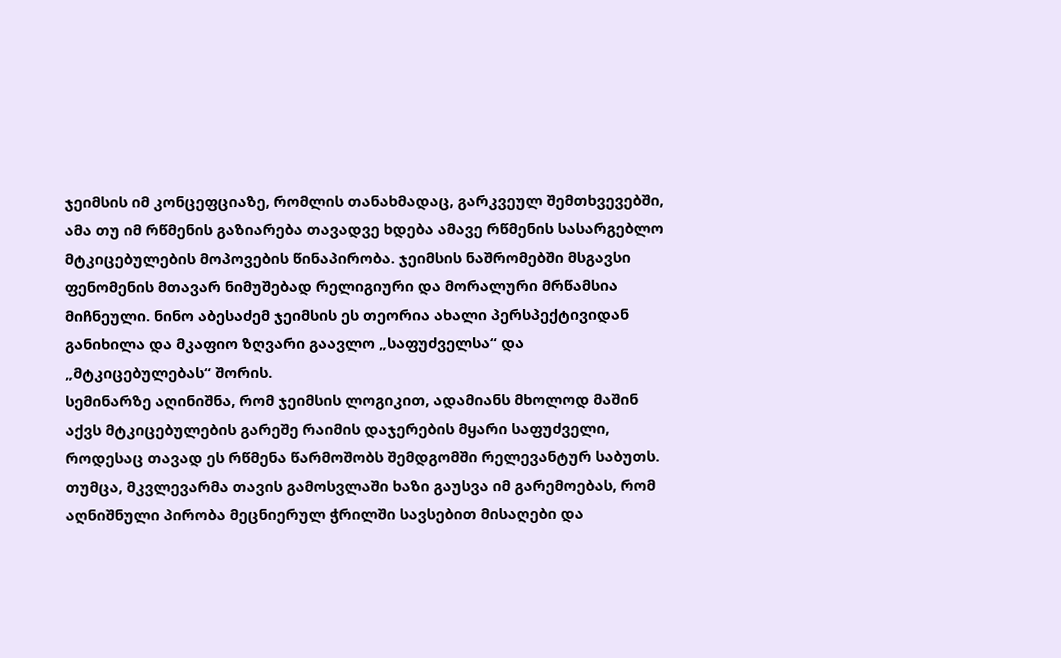ჯეიმსის იმ კონცეფციაზე, რომლის თანახმადაც, გარკვეულ შემთხვევებში, ამა თუ იმ რწმენის გაზიარება თავადვე ხდება ამავე რწმენის სასარგებლო მტკიცებულების მოპოვების წინაპირობა. ჯეიმსის ნაშრომებში მსგავსი ფენომენის მთავარ ნიმუშებად რელიგიური და მორალური მრწამსია მიჩნეული. ნინო აბესაძემ ჯეიმსის ეს თეორია ახალი პერსპექტივიდან განიხილა და მკაფიო ზღვარი გაავლო „საფუძველსა“ და „მტკიცებულებას“ შორის.
სემინარზე აღინიშნა, რომ ჯეიმსის ლოგიკით, ადამიანს მხოლოდ მაშინ აქვს მტკიცებულების გარეშე რაიმის დაჯერების მყარი საფუძველი, როდესაც თავად ეს რწმენა წარმოშობს შემდგომში რელევანტურ საბუთს. თუმცა, მკვლევარმა თავის გამოსვლაში ხაზი გაუსვა იმ გარემოებას, რომ აღნიშნული პირობა მეცნიერულ ჭრილში სავსებით მისაღები და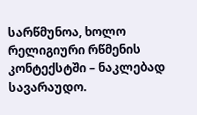სარწმუნოა, ხოლო რელიგიური რწმენის კონტექსტში – ნაკლებად სავარაუდო.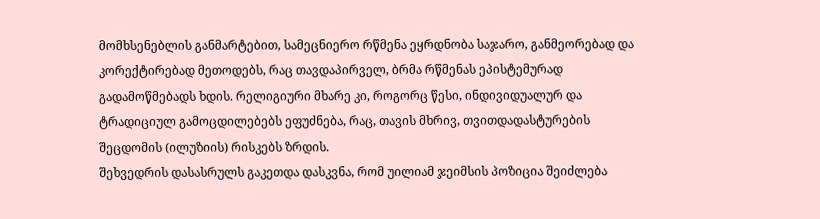მომხსენებლის განმარტებით, სამეცნიერო რწმენა ეყრდნობა საჯარო, განმეორებად და კორექტირებად მეთოდებს, რაც თავდაპირველ, ბრმა რწმენას ეპისტემურად გადამოწმებადს ხდის. რელიგიური მხარე კი, როგორც წესი, ინდივიდუალურ და ტრადიციულ გამოცდილებებს ეფუძნება, რაც, თავის მხრივ, თვითდადასტურების შეცდომის (ილუზიის) რისკებს ზრდის.
შეხვედრის დასასრულს გაკეთდა დასკვნა, რომ უილიამ ჯეიმსის პოზიცია შეიძლება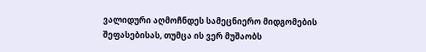ვალიდური აღმოჩნდეს სამეცნიერო მიდგომების შეფასებისას, თუმცა ის ვერ მუშაობს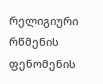რელიგიური რწმენის ფენომენის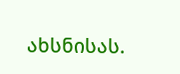ახსნისას.